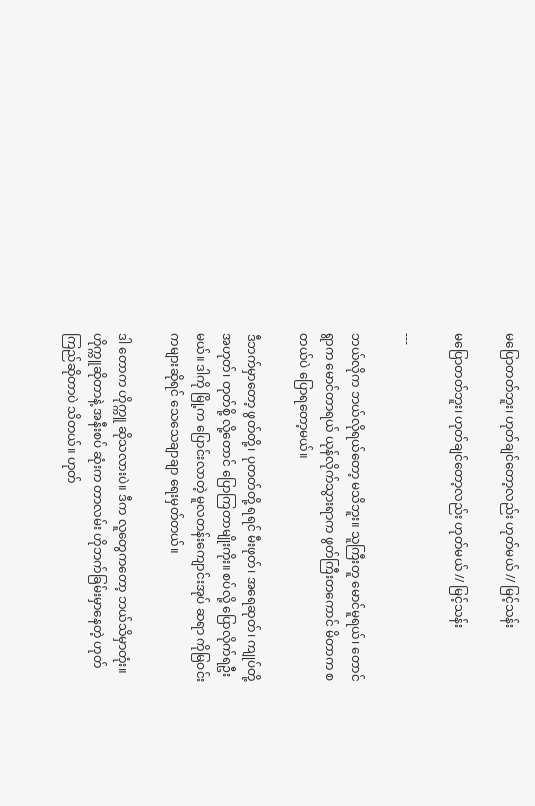မပြောတတ်ဘူး၊ ဟုတ်ချင်တော့လည်း ဟုတ်မယ် // မြင့်သန်း

မပြောတတ်ဘူး၊ ဟုတ်ချင်တော့လည်း ဟုတ်မယ် // မြင့်သန်း

---

ဘယ်လိုက ဘယ်လိုရယ်တော့ မသိဘူး။ သူကြီးတူ မောင်မူရယ်၊ တောင် ရွာက မောင်တာရယ် ယုန်လိုက်သွားရာက ဖွတ်ကြီးတကောင် မိတာက စတယ်ပဲ ပြောရတော့မယ်။

ဒီဘက်မှာတော့ ဖွတ်တို့၊ ပုတတ်တို့ ရရင် မီးဖုတ်၊ အရေဆုတ်၊ ကျုပ်တို့ အဟုတ်၊ တုတ်စို့ လို့တောင် ပြောကြတာမျိုးကိုး။ စပ်လို့ ပြောလိုက်ရဦးမယ်။ ဒါကို မြို့က ပြောင်းလာတဲ့ မူလတန်းကျောင်းအုပ် ဆရာ ကိုမြဝင်းကများဆိုရင် သေသေချာချာ ရေးမှတ်တယ်။

ဒါ တောက ဟိုက္ကူ ဆိုသလားပဲ။ ဒီက လူတွေကတော့ ဘယ်သိမှာတုံး။ ဟိုက္ကူဆိုတာနဲ့ အနီးစပ် ဆုံးက တာလမ်း ဟိုဘက်ခြမ်းမှာနေတဲ့ ဟုတ်ကြည်ဆိုတာပဲ သိတယ်။ ဟုတ်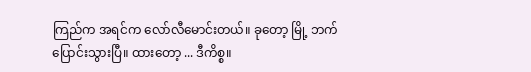ကြည်က အရင်က လော်လီမောင်းတယ်။ ခုတော့ မြို့ ဘက် ပြောင်းသွားပြီ။ ထားတော့ ... ဒီကိစ္စ။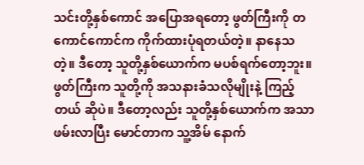သင်းတို့နှစ်ကောင် အပြောအရတော့ ဖွတ်ကြီးကို တကောင်ကောင်က ကိုက်ထားပုံရတယ်တဲ့။ နာနေသတဲ့။ ဒီတော့ သူတို့နှစ်ယောက်က မပစ်ရက်တော့ဘူး။ ဖွတ်ကြီးက သူတို့ကို အသနားခံသလိုမျိုးနဲ့ ကြည့်တယ် ဆိုပဲ။ ဒီတော့လည်း သူတို့နှစ်ယောက်က အသာ ဖမ်းလာပြီး မောင်တာက သူ့အိမ် နောက်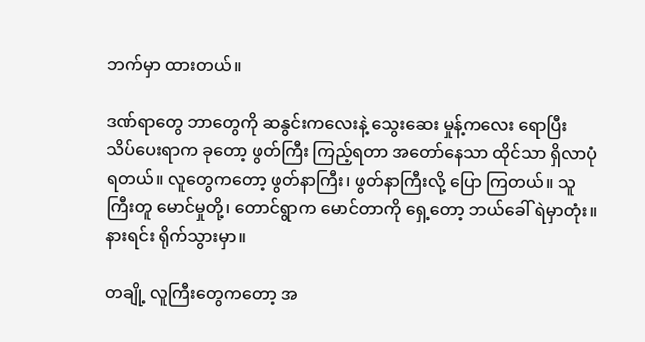ဘက်မှာ ထားတယ်။

ဒဏ်ရာတွေ ဘာတွေကို ဆနွင်းကလေးနဲ့ သွေးဆေး မှုန့်ကလေး ရောပြီး သိပ်ပေးရာက ခုတော့ ဖွတ်ကြီး ကြည့်ရတာ အတော်နေသာ ထိုင်သာ ရှိလာပုံရတယ်။ လူတွေကတော့ ဖွတ်နာကြီး၊ ဖွတ်နာကြီးလို့ ပြော ကြတယ်။ သူကြီးတူ မောင်မှုတို့၊ တောင်ရွာက မောင်တာကို ရှေ့တော့ ဘယ်ခေါ် ရဲမှာတုံး။ နားရင်း ရိုက်သွားမှာ။

တချို့ လူကြီးတွေကတော့ အ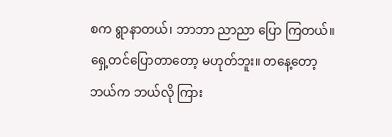စက ရွာနာတယ်၊ ဘာဘာ ညာညာ ပြော ကြတယ်။ ရှေ့တင်ပြောတာတော့ မဟုတ်ဘူး။ တနေ့တော့ ဘယ်က ဘယ်လို ကြား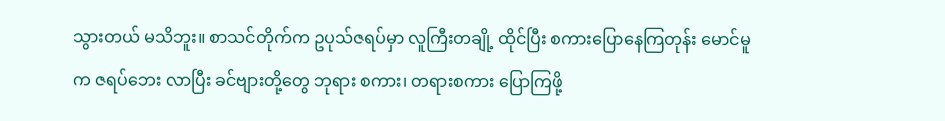သွားတယ် မသိဘူး။ စာသင်တိုက်က ဥပုသ်ဇရပ်မှာ လူကြီးတချို့ ထိုင်ပြီး စကားပြောနေကြတုန်း မောင်မူက ဇရပ်ဘေး လာပြီး ခင်ဗျားတို့တွေ ဘုရား စကား၊ တရားစကား ပြောကြဖို့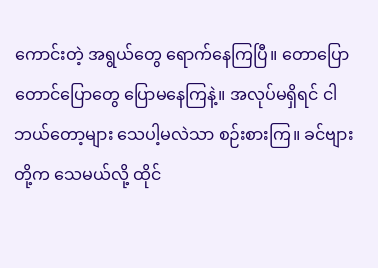ကောင်းတဲ့ အရွယ်တွေ ရောက်နေကြပြီ။ တောပြော တောင်ပြောတွေ ပြောမနေကြနဲ့။ အလုပ်မရှိရင် ငါ ဘယ်တော့များ သေပါ့မလဲသာ စဉ်းစားကြ။ ခင်ဗျားတို့က သေမယ်လို့ ထိုင်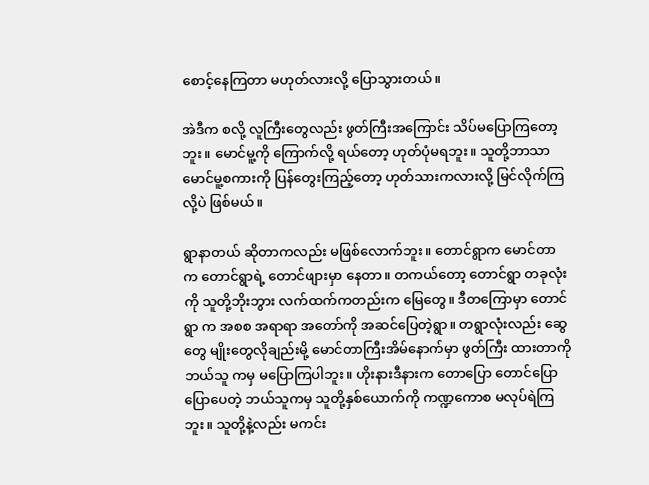စောင့်နေကြတာ မဟုတ်လားလို့ ပြောသွားတယ်။

အဲဒီက စလို့ လူကြီးတွေလည်း ဖွတ်ကြီးအကြောင်း သိပ်မပြောကြတော့ဘူး။ မောင်မူ့ကို ကြောက်လို့ ရယ်တော့ ဟုတ်ပုံမရဘူး။ သူတို့ဘာသာ မောင်မူ့စကားကို ပြန်တွေးကြည့်တော့ ဟုတ်သားကလားလို့ မြင်လိုက်ကြလို့ပဲ ဖြစ်မယ်။

ရွာနာတယ် ဆိုတာကလည်း မဖြစ်လောက်ဘူး။ တောင်ရွာက မောင်တာ က တောင်ရွာရဲ့ တောင်ဖျားမှာ နေတာ။ တကယ်တော့ တောင်ရွာ တခုလုံးကို သူတို့ဘိုးဘွား လက်ထက်ကတည်းက မြေတွေ။ ဒီတကြောမှာ တောင်ရွာ က အစစ အရာရာ အတော်ကို အဆင်ပြေတဲ့ရွာ။ တရွာလုံးလည်း ဆွေတွေ မျိုးတွေလိုချည်းမို့ မောင်တာကြီးအိမ်နောက်မှာ ဖွတ်ကြီး ထားတာကို ဘယ်သူ ကမှ မပြောကြပါဘူး။ ဟိုးနားဒီနားက တောပြော တောင်ပြော ပြောပေတဲ့ ဘယ်သူကမှ သူတို့နှစ်ယောက်ကို ကဏ္ဍကောစ မလုပ်ရဲကြဘူး။ သူတို့နဲ့လည်း မကင်း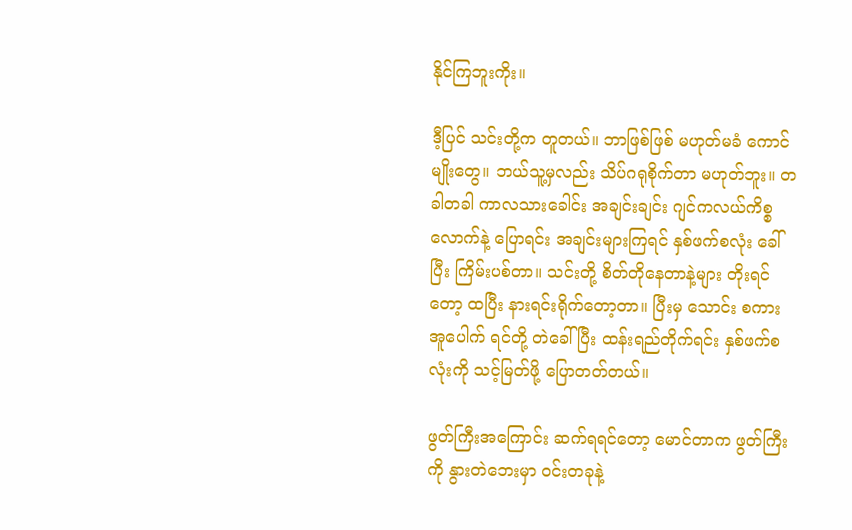နိုင်ကြဘူးကိုး။

ဒီ့ပြင် သင်းတို့က တူတယ်။ ဘာဖြစ်ဖြစ် မဟုတ်မခံ ကောင်မျိုးတွေ။ ဘယ်သူ့မှလည်း သိပ်ဂရုစိုက်တာ မဟုတ်ဘူး။ တခါတခါ ကာလသားခေါင်း အချင်းချင်း ဂျင်ကလယ်ကိစ္စလောက်နဲ့ ပြောရင်း အချင်းများကြရင် နှစ်ဖက်စလုံး ခေါ်ပြီး ကြိမ်းပစ်တာ။ သင်းတို့ စိတ်တိုနေတာနဲ့များ တိုးရင်တော့ ထပြီး နားရင်းရိုက်တော့တာ။ ပြီးမှ သောင်း စကား အူပေါက် ရင်တို့ တဲခေါ်ပြီး ထန်းရည်တိုက်ရင်း နှစ်ဖက်စလုံးကို သင့်မြတ်ဖို့ ပြောတတ်တယ်။

ဖွတ်ကြီးအကြောင်း ဆက်ရရင်တော့ မောင်တာက ဖွတ်ကြီးကို နွားတဲဘေးမှာ ဝင်းတခုနဲ့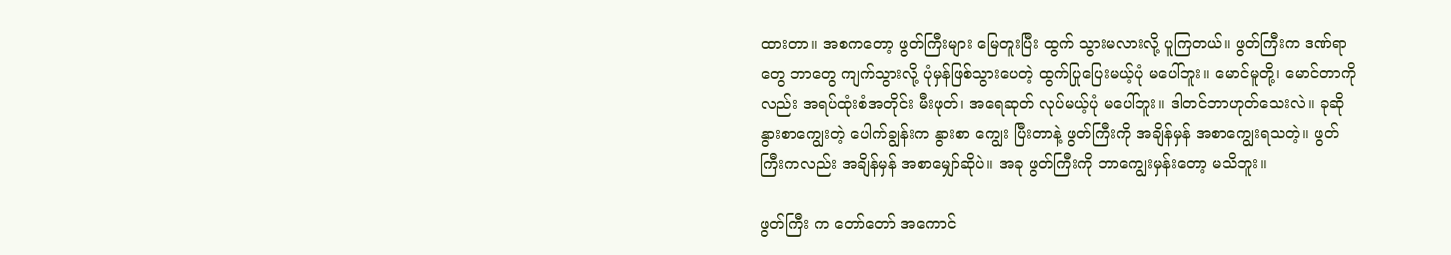ထားတာ။ အစကတော့ ဖွတ်ကြီးများ မြေတူးပြီး ထွက် သွားမလားလို့ ပူကြတယ်။ ဖွတ်ကြီးက ဒဏ်ရာတွေ ဘာတွေ ကျက်သွားလို့ ပုံမှန်ဖြစ်သွားပေတဲ့ ထွက်ပြုပြေးမယ့်ပုံ မပေါ်ဘူး။ မောင်မူတို့၊ မောင်တာကိုလည်း အရပ်ထုံးစံအတိုင်း မီးဖုတ်၊ အရေဆုတ် လုပ်မယ့်ပုံ မပေါ်ဘူး။ ဒါတင်ဘာဟုတ်သေးလဲ။ ခုဆို နွားစာကျွေးတဲ့ ပေါက်ချွန်းက နွားစာ ကျွေး ပြီးတာနဲ့ ဖွတ်ကြီးကို အချိန်မှန် အစာကျွေးရသတဲ့။ ဖွတ်ကြီးကလည်း အချိန်မှန် အစာမျှော်ဆိုပဲ။ အခု ဖွတ်ကြီးကို ဘာကျွေးမှန်းတော့ မသိဘူး။

ဖွတ်ကြီး က တော်တော် အကောင်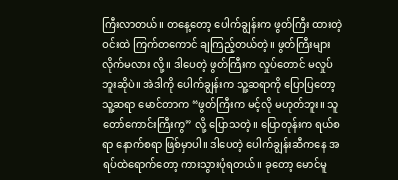ကြီးလာတယ်။ တနေ့တော့ ပေါက်ချွန်းက ဖွတ်ကြီး ထားတဲ့ ဝင်းထဲ ကြက်တကောင် ချကြည့်တယ်တဲ့။ ဖွတ်ကြီးများ လိုက်မလား လို့။ ဒါပေတဲ့ ဖွတ်ကြီးက လှုပ်တောင် မလှုပ်ဘူးဆိုပဲ။ အဲဒါကို ပေါက်ချွန်းက သူ့ဆရာကို ပြောပြတော့ သူ့ဆရာ မောင်တာက “ဖွတ်ကြီးက မင့်လို မဟုတ်ဘူး။ သူတော်ကောင်းကြီးကွ” လို့ ပြောသတဲ့။ ပြောတုန်းက ရယ်စရာ နောက်စရာ ဖြစ်မှာပါ။ ဒါပေတဲ့ ပေါက်ချွန်းဆီကနေ အရပ်ထဲရောက်တော့ ကားသွားပုံရတယ်။ ခုတော့ မောင်မူ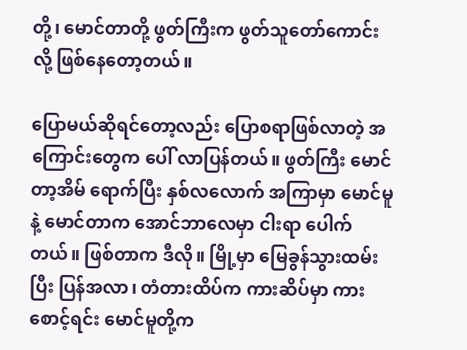တို့၊ မောင်တာတို့ ဖွတ်ကြီးက ဖွတ်သူတော်ကောင်း လို့ ဖြစ်နေတော့တယ်။

ပြောမယ်ဆိုရင်တော့လည်း ပြောစရာဖြစ်လာတဲ့ အကြောင်းတွေက ပေါ် လာပြန်တယ်။ ဖွတ်ကြီး မောင်တာ့အိမ် ရောက်ပြီး နှစ်လလောက် အကြာမှာ မောင်မူနဲ့ မောင်တာက အောင်ဘာလေမှာ ငါးရာ ပေါက်တယ်။ ဖြစ်တာက ဒီလို။ မြို့မှာ မြေခွန်သွားထမ်းပြီး ပြန်အလာ၊ တံတားထိပ်က ကားဆိပ်မှာ ကားစောင့်ရင်း မောင်မူတို့က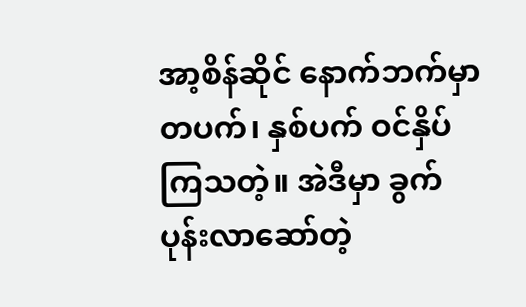အာ့စိန်ဆိုင် နောက်ဘက်မှာ တပက်၊ နှစ်ပက် ဝင်နှိပ်ကြသတဲ့။ အဲဒီမှာ ခွက်ပုန်းလာဆော်တဲ့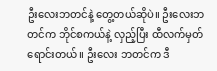ဦးလေးဘတင်နဲ့ တွေ့တယ်ဆိုပဲ။ ဦးလေးဘတင်က ဘိုင်စကယ်နဲ့ လှည့်ပြီး ထီလက်မှတ်ရောင်းတယ်။ ဦးလေး ဘတင်က ဒီ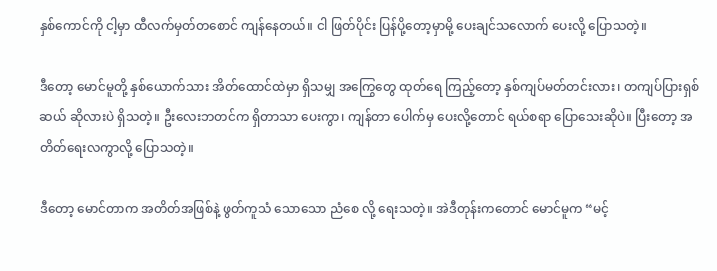နှစ်ကောင်ကို ငါ့မှာ ထီလက်မှတ်တစောင် ကျန်နေတယ်။ ငါ ဖြတ်ပိုင်း ပြန်ပို့တော့မှာမို့ ပေးချင်သလောက် ပေးလို့ ပြောသတဲ့။

ဒီတော့ မောင်မူတို့ နှစ်ယောက်သား အိတ်ထောင်ထဲမှာ ရှိသမျှ အကြွေတွေ ထုတ်ရေ ကြည့်တော့ နှစ်ကျပ်မတ်တင်းလား၊ တကျပ်ပြားရှစ်ဆယ် ဆိုလားပဲ ရှိသတဲ့။ ဦးလေးဘတင်က ရှိတာသာ ပေးကွာ၊ ကျန်တာ ပေါက်မှ ပေးလို့တောင် ရယ်စရာ ပြောသေးဆိုပဲ။ ပြီးတော့ အတိတ်ရေးလကွာလို့ ပြောသတဲ့။

ဒီတော့ မောင်တာက အတိတ်အဖြစ်နဲ့ ဖွတ်ကူသံ သောသော ညံစေ လို့ ရေးသတဲ့။ အဲဒီတုန်းကတောင် မောင်မူက “မင့်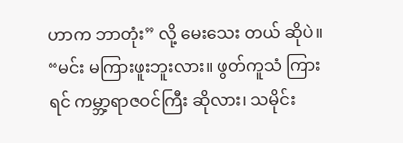ဟာက ဘာတုံး” လို့ မေးသေး တယ် ဆိုပဲ။ “မင်း မကြားဖူးဘူးလား။ ဖွတ်ကူသံ ကြားရင် ကမ္ဘာ့ရာဇဝင်ကြီး ဆိုလား၊ သမိုင်း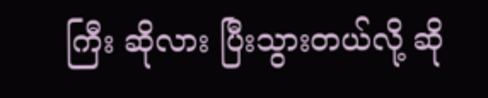ကြီး ဆိုလား ပြီးသွားတယ်လို့ ဆို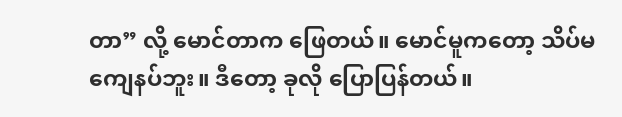တာ” လို့ မောင်တာက ဖြေတယ်။ မောင်မူကတော့ သိပ်မကျေနပ်ဘူး။ ဒီတော့ ခုလို ပြောပြန်တယ်။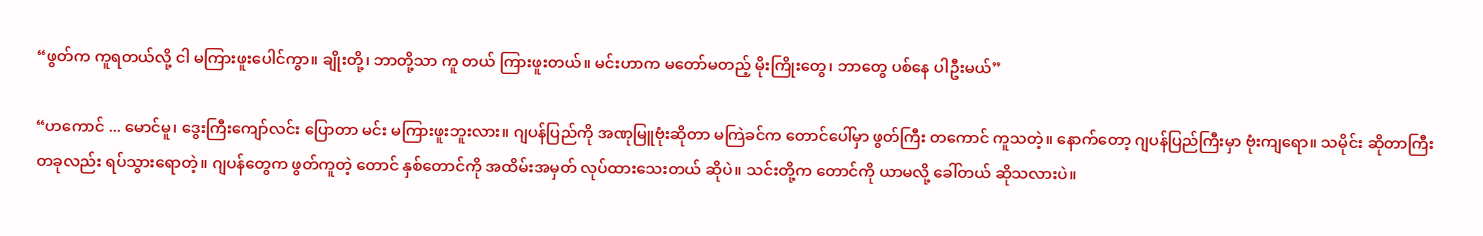“ဖွတ်က ကူရတယ်လို့ ငါ မကြားဖူးပေါင်ကွာ။ ချိုးတို့၊ ဘာတို့သာ ကူ တယ် ကြားဖူးတယ်။ မင်းဟာက မတော်မတည့် မိုးကြိုးတွေ၊ ဘာတွေ ပစ်နေ ပါဦးမယ်”

“ဟကောင် ... မောင်မူ၊ ဒွေးကြီးကျော်လင်း ပြောတာ မင်း မကြားဖူးဘူးလား။ ဂျပန်ပြည်ကို အဏုမြူဗုံးဆိုတာ မကြဲခင်က တောင်ပေါ်မှာ ဖွတ်ကြီး တကောင် ကူသတဲ့။ နောက်တော့ ဂျပန်ပြည်ကြီးမှာ ဗုံးကျရော။ သမိုင်း ဆိုတာကြီး တခုလည်း ရပ်သွားရောတဲ့။ ဂျပန်တွေက ဖွတ်ကူတဲ့ တောင် နှစ်တောင်ကို အထိမ်းအမှတ် လုပ်ထားသေးတယ် ဆိုပဲ။ သင်းတို့က တောင်ကို ယာမလို့ ခေါ်တယ် ဆိုသလားပဲ။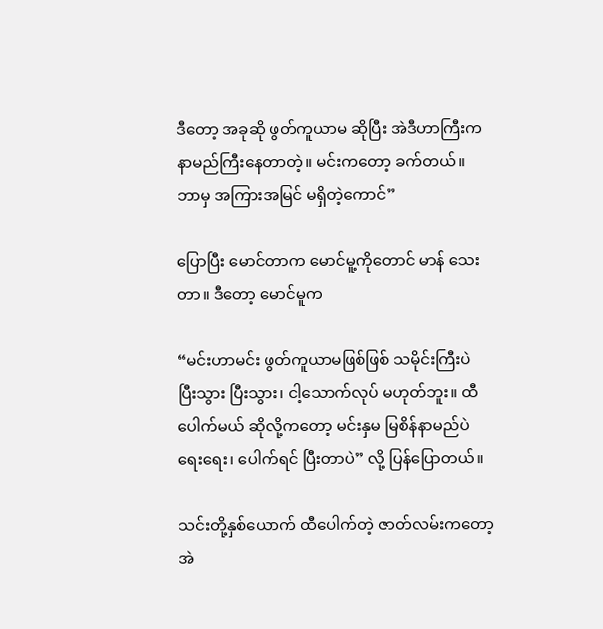ဒီတော့ အခုဆို ဖွတ်ကူယာမ ဆိုပြီး အဲဒီဟာကြီးက နာမည်ကြီးနေတာတဲ့။ မင်းကတော့ ခက်တယ်။ ဘာမှ အကြားအမြင် မရှိတဲ့ကောင်”

ပြောပြီး မောင်တာက မောင်မူ့ကိုတောင် မာန် သေးတာ။ ဒီတော့ မောင်မူက

“မင်းဟာမင်း ဖွတ်ကူယာမဖြစ်ဖြစ် သမိုင်းကြီးပဲ ပြီးသွား ပြီးသွား၊ ငါ့သောက်လုပ် မဟုတ်ဘူး။ ထီပေါက်မယ် ဆိုလို့ကတော့ မင်းနှမ မြစိန်နာမည်ပဲ ရေးရေး၊ ပေါက်ရင် ပြီးတာပဲ” လို့ ပြန်ပြောတယ်။

သင်းတို့နှစ်ယောက် ထီပေါက်တဲ့ ဇာတ်လမ်းကတော့ အဲ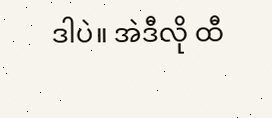ဒါပဲ။ အဲဒီလို ထီ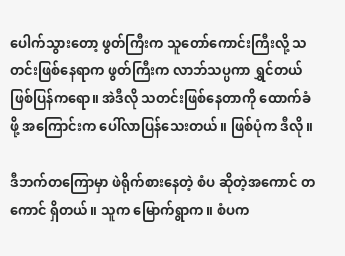ပေါက်သွားတော့ ဖွတ်ကြီးက သူတော်ကောင်းကြီးလို့ သတင်းဖြစ်နေရာက ဖွတ်ကြီးက လာဘ်သပ္ပကာ ရွှင်တယ် ဖြစ်ပြန်ကရော။ အဲဒီလို သတင်းဖြစ်နေတာကို ထောက်ခံဖို့ အကြောင်းက ပေါ်လာပြန်သေးတယ်။ ဖြစ်ပုံက ဒီလို။

ဒီဘက်တကြောမှာ ဖဲရိုက်စားနေတဲ့ စံပ ဆိုတဲ့အကောင် တကောင် ရှိတယ်။ သူက မြောက်ရွာက။ စံပက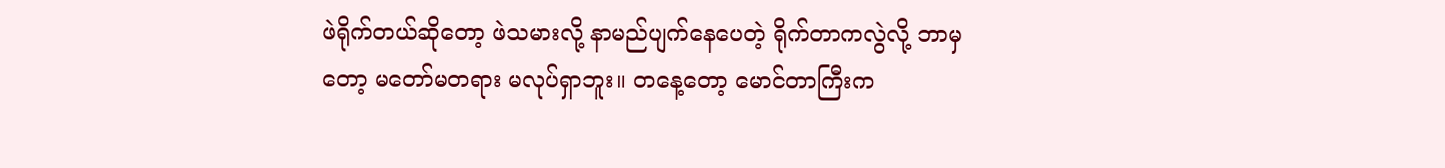ဖဲရိုက်တယ်ဆိုတော့ ဖဲသမားလို့ နာမည်ပျက်နေပေတဲ့ ရိုက်တာကလွဲလို့ ဘာမှတော့ မတော်မတရား မလုပ်ရှာဘူး။ တနေ့တော့ မောင်တာကြီးက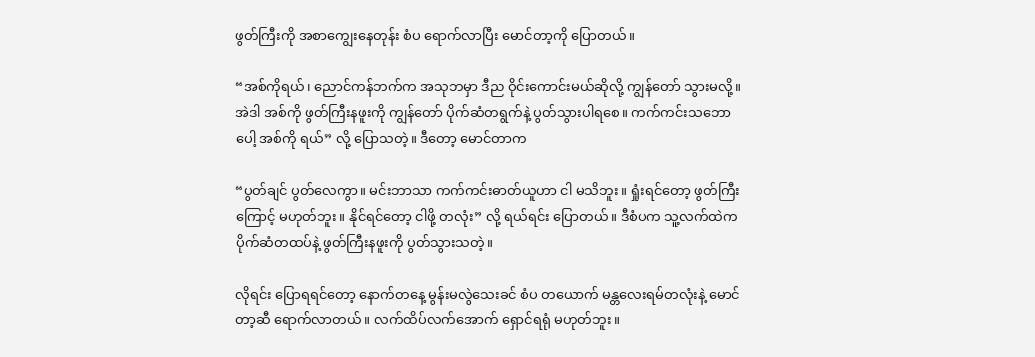ဖွတ်ကြီးကို အစာကျွေးနေတုန်း စံပ ရောက်လာပြီး မောင်တာ့ကို ပြောတယ်။

“အစ်ကိုရယ်၊ ညောင်ကန်ဘက်က အသုဘမှာ ဒီည ဝိုင်းကောင်းမယ်ဆိုလို့ ကျွန်တော် သွားမလို့။ အဲဒါ အစ်ကို ဖွတ်ကြီးနဖူးကို ကျွန်တော် ပိုက်ဆံတရွက်နဲ့ ပွတ်သွားပါရစေ။ ကက်ကင်းသဘောပေါ့ အစ်ကို ရယ်” လို့ ပြောသတဲ့။ ဒီတော့ မောင်တာက

“ပွတ်ချင် ပွတ်လေကွာ။ မင်းဘာသာ ကက်ကင်းဓာတ်ယူဟာ ငါ မသိဘူး။ ရှုံးရင်တော့ ဖွတ်ကြီးကြောင့် မဟုတ်ဘူး။ နိုင်ရင်တော့ ငါဖို့ တလုံး” လို့ ရယ်ရင်း ပြောတယ်။ ဒီစံပက သူ့လက်ထဲက ပိုက်ဆံတထပ်နဲ့ ဖွတ်ကြီးနဖူးကို ပွတ်သွားသတဲ့။

လိုရင်း ပြောရရင်တော့ နောက်တနေ့ မွန်းမလွဲသေးခင် စံပ တယောက် မန္တလေးရမ်တလုံးနဲ့ မောင်တာ့ဆီ ရောက်လာတယ်။ လက်ထိပ်လက်အောက် ရှောင်ရရုံ မဟုတ်ဘူး။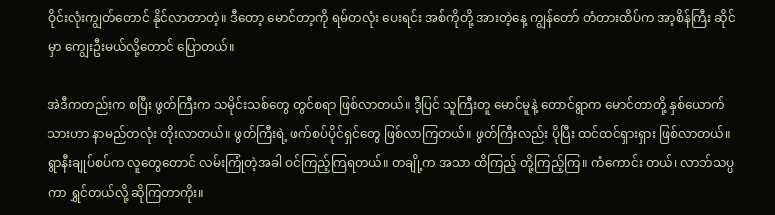ဝိုင်းလုံးကျွတ်တောင် နိုင်လာတာတဲ့။ ဒီတော့ မောင်တာ့ကို ရမ်တလုံး ပေးရင်း အစ်ကိုတို့ အားတဲ့နေ့ ကျွန်တော် တံတားထိပ်က အာ့စိန်ကြီး ဆိုင်မှာ ကျွေးဦးမယ်လို့တောင် ပြောတယ်။

အဲဒီကတည်းက စပြီး ဖွတ်ကြီးက သမိုင်းသစ်တွေ တွင်စရာ ဖြစ်လာတယ်။ ဒီ့ပြင် သူကြီးတူ မောင်မူနဲ့ တောင်ရွာက မောင်တာတို့ နှစ်ယောက်သားဟာ နာမည်တလုံး တိုးလာတယ်။ ဖွတ်ကြီးရဲ့ ဖက်စပ်ပိုင်ရှင်တွေ ဖြစ်လာကြတယ်။ ဖွတ်ကြီးလည်း ပိုပြီး ထင်ထင်ရှားရှား ဖြစ်လာတယ်။ ရွာနီးချုပ်စပ်က လူတွေတောင် လမ်းကြုံတဲ့အခါ ဝင်ကြည့်ကြရတယ်။ တချို့က အသာ ထိကြည့် တို့ကြည့်ကြ။ ကံကောင်း တယ်၊ လာဘ်သပ္ပကာ ရွှင်တယ်လို့ ဆိုကြတာကိုး။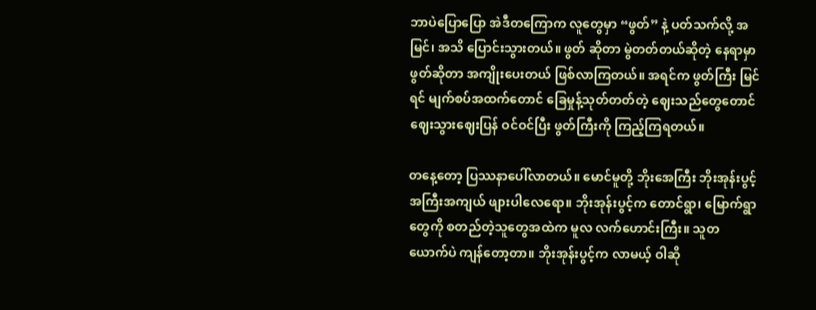ဘာပဲပြောပြော အဲဒီတကြောက လူတွေမှာ “ဖွတ်” နဲ့ ပတ်သက်လို့ အမြင်၊ အသိ ပြောင်းသွားတယ်။ ဖွတ် ဆိုတာ မွဲတတ်တယ်ဆိုတဲ့ နေရာမှာ ဖွတ်ဆိုတာ အကျိုးပေးတယ် ဖြစ်လာကြတယ်။ အရင်က ဖွတ်ကြီး မြင်ရင် မျက်စပ်အထက်တောင် ခြေမှုန့်သုတ်တတ်တဲ့ ဈေးသည်တွေတောင် ဈေးသွားဈေးပြန် ဝင်ဝင်ပြီး ဖွတ်ကြီးကို ကြည့်ကြရတယ်။

တနေ့တော့ ပြဿနာပေါ်လာတယ်။ မောင်မူတို့ ဘိုးအေကြီး ဘိုးအုန်းပွင့် အကြီးအကျယ် ဖျားပါလေရော။ ဘိုးအုန်းပွင့်က တောင်ရွာ၊ မြောက်ရွာတွေကို စတည်တဲ့သူတွေအထဲက မူလ လက်ဟောင်းကြီး။ သူတယောက်ပဲ ကျန်တော့တာ။ ဘိုးအုန်းပွင့်က လာမယ့် ဝါဆို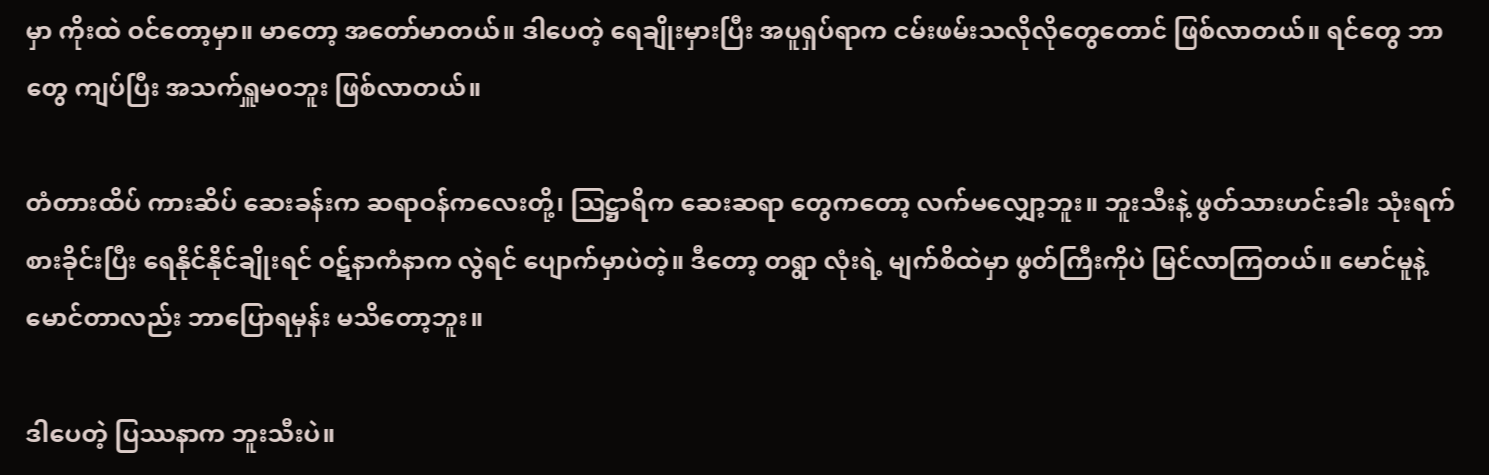မှာ ကိုးထဲ ဝင်တော့မှာ။ မာတော့ အတော်မာတယ်။ ဒါပေတဲ့ ရေချိုးမှားပြီး အပူရှပ်ရာက ငမ်းဖမ်းသလိုလိုတွေတောင် ဖြစ်လာတယ်။ ရင်တွေ ဘာတွေ ကျပ်ပြီး အသက်ရှူမ၀ဘူး ဖြစ်လာတယ်။

တံတားထိပ် ကားဆိပ် ဆေးခန်းက ဆရာဝန်ကလေးတို့၊ သြဋ္ဌာရိက ဆေးဆရာ တွေကတော့ လက်မလျှော့ဘူး။ ဘူးသီးနဲ့ ဖွတ်သားဟင်းခါး သုံးရက် စားခိုင်းပြီး ရေနိုင်နိုင်ချိုးရင် ဝဋ်နာကံနာက လွဲရင် ပျောက်မှာပဲတဲ့။ ဒီတော့ တရွာ လုံးရဲ့ မျက်စိထဲမှာ ဖွတ်ကြီးကိုပဲ မြင်လာကြတယ်။ မောင်မူနဲ့ မောင်တာလည်း ဘာပြောရမှန်း မသိတော့ဘူး။

ဒါပေတဲ့ ပြဿနာက ဘူးသီးပဲ။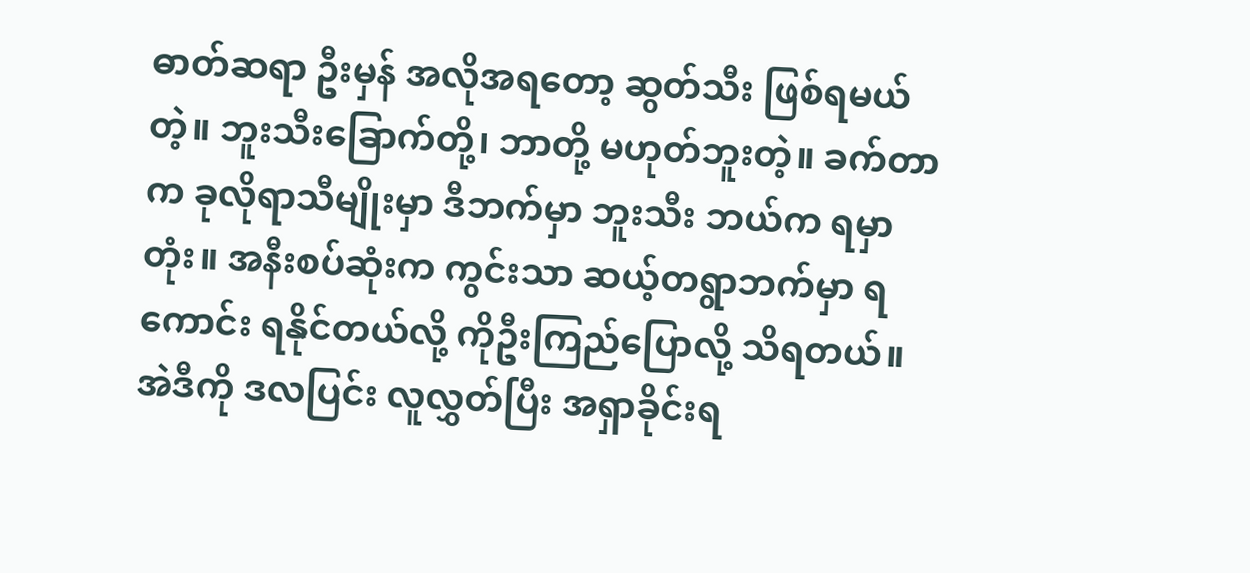ဓာတ်ဆရာ ဦးမှန် အလိုအရတော့ ဆွတ်သီး ဖြစ်ရမယ်တဲ့။ ဘူးသီးခြောက်တို့၊ ဘာတို့ မဟုတ်ဘူးတဲ့။ ခက်တာက ခုလိုရာသီမျိုးမှာ ဒီဘက်မှာ ဘူးသီး ဘယ်က ရမှာတုံး။ အနီးစပ်ဆုံးက ကွင်းသာ ဆယ့်တရွာဘက်မှာ ရကောင်း ရနိုင်တယ်လို့ ကိုဦးကြည်ပြောလို့ သိရတယ်။ အဲဒီကို ဒလပြင်း လူလွှတ်ပြီး အရှာခိုင်းရ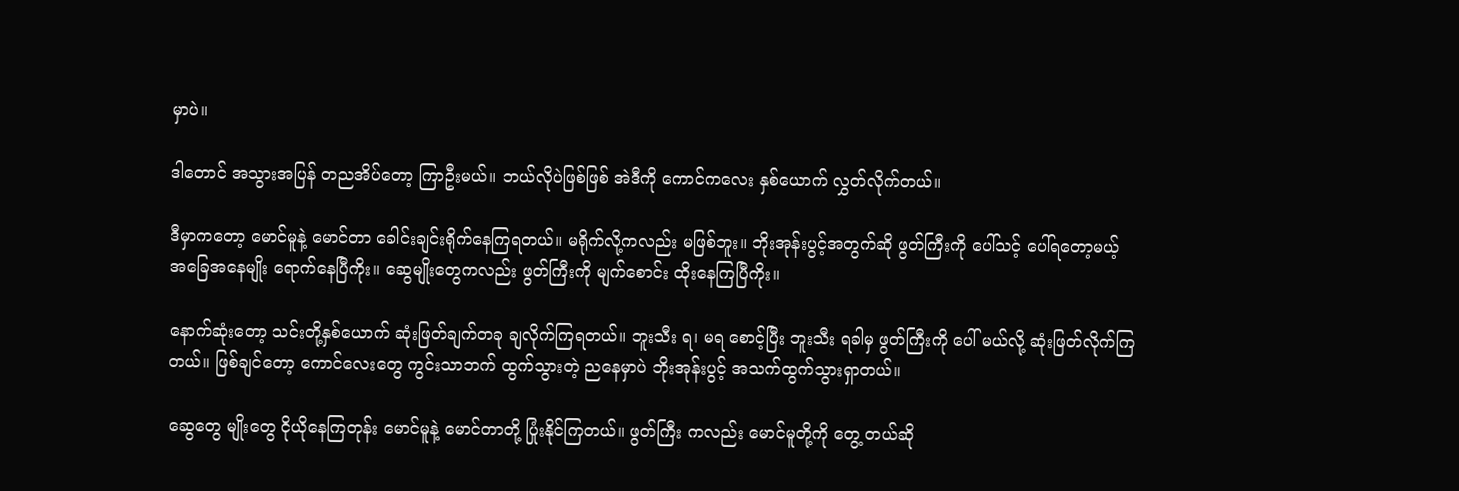မှာပဲ။

ဒါတောင် အသွားအပြန် တညအိပ်တော့ ကြာဦးမယ်။ ဘယ်လိုပဲဖြစ်ဖြစ် အဲဒီကို ကောင်ကလေး နှစ်ယောက် လွှတ်လိုက်တယ်။

ဒီမှာကတော့ မောင်မူနဲ့ မောင်တာ ခေါင်းချင်းရိုက်နေကြရတယ်။ မရိုက်လို့ကလည်း မဖြစ်ဘူး။ ဘိုးအုန်းပွင့်အတွက်ဆို ဖွတ်ကြီးကို ပေါ်သင့် ပေါ်ရတော့မယ့် အခြေအနေမျိုး ရောက်နေပြီကိုး။ ဆွေမျိုးတွေကလည်း ဖွတ်ကြီးကို မျက်စောင်း ထိုးနေကြပြီကိုး။

နောက်ဆုံးတော့ သင်းတို့နှစ်ယောက် ဆုံးဖြတ်ချက်တခု ချလိုက်ကြရတယ်။ ဘူးသီး ရ၊ မရ စောင့်ပြီး ဘူးသီး ရခါမှ ဖွတ်ကြီးကို ပေါ် မယ်လို့ ဆုံးဖြတ်လိုက်ကြတယ်။ ဖြစ်ချင်တော့ ကောင်လေးတွေ ကွင်းသာဘက် ထွက်သွားတဲ့ ညနေမှာပဲ ဘိုးအုန်းပွင့် အသက်ထွက်သွားရှာတယ်။

ဆွေတွေ မျိုးတွေ ငိုယိုနေကြတုန်း မောင်မူနဲ့ မောင်တာတို့ ပြုံးနိုင်ကြတယ်။ ဖွတ်ကြီး ကလည်း မောင်မူတို့ကို တွေ့ တယ်ဆို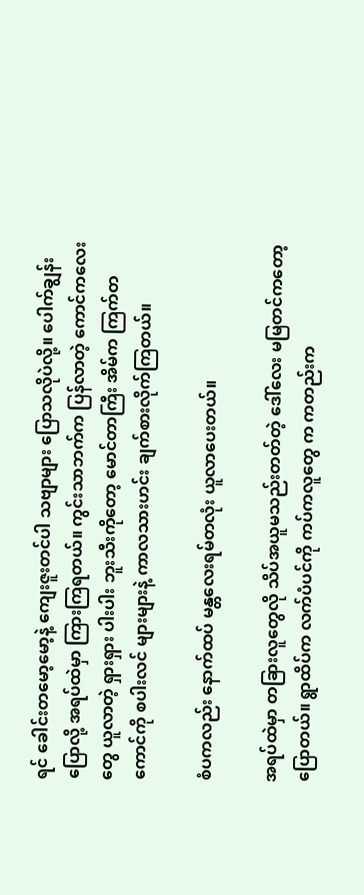ရင် ခေါင်းတမော့မော့နဲ့ ကျေးဇူးတင်ပါ သဗျာများ ပြောသလိုပဲလို့။ ပေါက်ချွန်း ပြောလို့ အရပ်ထဲမှာ ကြားကြရတယ်။ ကွင်းသာဘက်က ပြန်လာတဲ့ ကောင်ကလေးတွေ ယူလာတဲ့ ရှားရှား ပါးပါး ဘူးသီးကိုတော့ မောင်တာကြီး အိမ်က ကြက်တကောင်ကို စပါးလင် များများနဲ့ ကာလသားဟင်း ချက်စားလိုက်ကြတယ်။

စံပကလည်း နောက်ထပ် မန္တလေးရမ်တလုံး ယူလာပေးတယ်။

အရပ်ထဲမှာ တခြားလူတွေလို သိပ်အယူမသည်းတတ်တဲ့ ဒေါ်လေး မမြတင်ကတော့ ပြောတယ်။ ရွာထိပ်က လက်ပံပင်ကို ကပ်ကလူတွေ က ကတည်းက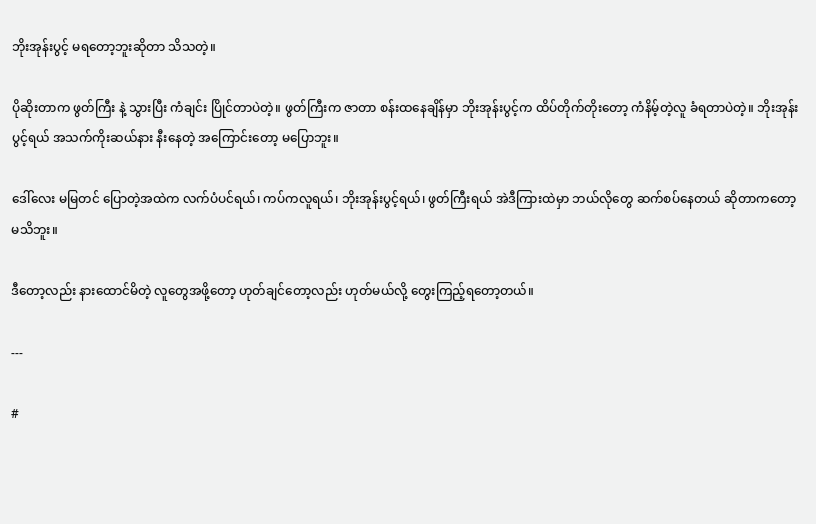ဘိုးအုန်းပွင့် မရတော့ဘူးဆိုတာ သိသတဲ့။

ပိုဆိုးတာက ဖွတ်ကြီး နဲ့ သွားပြီး ကံချင်း ပြိုင်တာပဲတဲ့။ ဖွတ်ကြီးက ဇာတာ စန်းထနေချိန်မှာ ဘိုးအုန်းပွင့်က ထိပ်တိုက်တိုးတော့ ကံနိမ့်တဲ့လူ ခံရတာပဲတဲ့။ ဘိုးအုန်းပွင့်ရယ် အသက်ကိုးဆယ်နား နီးနေတဲ့ အကြောင်းတော့ မပြောဘူး။

ဒေါ်လေး မမြတင် ပြောတဲ့အထဲက လက်ပံပင်ရယ်၊ ကပ်ကလူရယ်၊ ဘိုးအုန်းပွင့်ရယ်၊ ဖွတ်ကြီးရယ် အဲဒီကြားထဲမှာ ဘယ်လိုတွေ ဆက်စပ်နေတယ် ဆိုတာကတော့ မသိဘူး။

ဒီတော့လည်း နားထောင်မိတဲ့ လူတွေအဖို့တော့ ဟုတ်ချင်တော့လည်း ဟုတ်မယ်လို့ တွေးကြည့်ရတော့တယ်။

---

#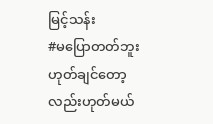မြင့်သန်း
#မပြောတတ်ဘူးဟုတ်ချင်တော့လည်းဟုတ်မယ်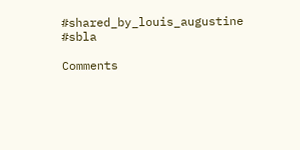#shared_by_louis_augustine
#sbla

Comments